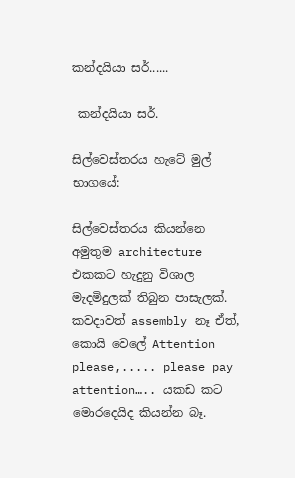කන්දයියා සර්......

 කන්දයියා සර්.

සිල්වෙස්තරය හැටේ මුල් භාගයේ:

සිල්වෙස්තරය කියන්නෙ අමුතුම architecture එකකට හැදුනු විශාල මැදමිදුලක් තිබුන පාසැලක්. කවදාවත් assembly නෑ ඒත්, කොයි වෙලේ Attention please,..... please pay attention….. යකඩ කට මොරදෙයිද කියන්න බෑ.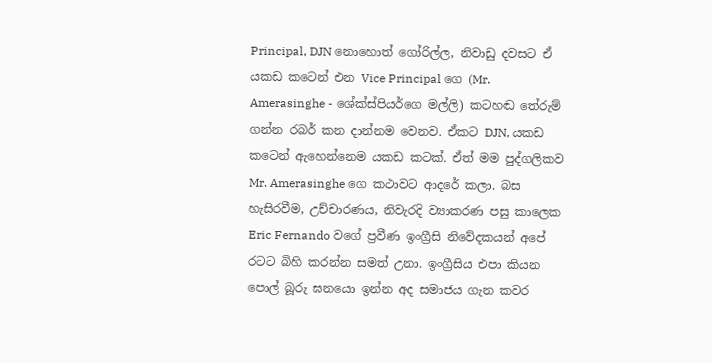Principal, DJN නොහොත් ගෝරිල්ල, නිවාඩු දවසට ඒ යකඩ කටෙන් එන Vice Principal ගෙ (Mr. Amerasinghe - ශේක්ස්පියර්ගෙ මල්ලි) කටහඬ තේරුම් ගන්න රබර් කන දාන්නම වෙනව. ඒකට DJN, යකඩ කටෙන් ඇහෙන්නෙම යකඩ කටක්. ඒත් මම පුද්ගලිකව Mr. Amerasinghe ගෙ කථාවට ආදරේ කලා. බස හැසිරවීම, උච්චාරණය, නිවැරදි ව්‍යාකරණ පසු කාලෙක Eric Fernando වගේ ප්‍රවීණ ඉංග්‍රීසි නිවේදකයන් අපේ රටට බිහි කරන්න සමත් උනා. ඉංග්‍රීසිය එපා කියන පොල් බූරු ඝනයො ඉන්න අද සමාජය ගැන කවර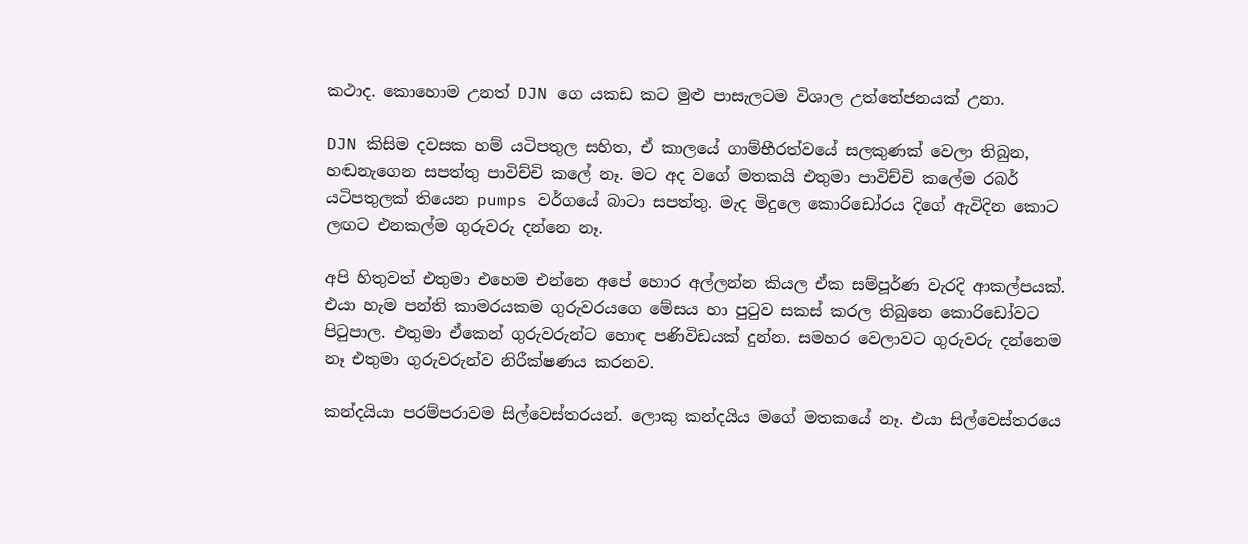කථාද. කොහොම උනත් DJN ගෙ යකඩ කට මුළු පාසැලටම විශාල උත්තේජනයක් උනා.

DJN කිසිම දවසක හම් යටිපතුල සහිත, ඒ කාලයේ ගාම්භීරත්වයේ සලකුණක් වෙලා තිබුන, හඬනැගෙන සපත්තු පාවිච්චි කලේ නෑ. මට අද වගේ මතකයි එතුමා පාවිච්චි කලේම රබර් යටිපතුලක් තියෙන pumps වර්ගයේ බාටා සපත්තු. මැද මිදුලෙ කොරිඩෝරය දිගේ ඇවිදින කොට ලඟට එනකල්ම ගුරුවරු දන්නෙ නෑ.

අපි හිතුවත් එතුමා එහෙම එන්නෙ අපේ හොර අල්ලන්න කියල ඒක සම්පූර්ණ වැරදි ආකල්පයක්. එයා හැම පන්ති කාමරයකම ගුරුවරයගෙ මේසය හා පුටුව සකස් කරල තිබුනෙ කොරිඩෝවට පිටුපාල. එතුමා ඒකෙන් ගුරුවරුන්ට හොඳ පණිවිඩයක් දුන්න. සමහර වෙලාවට ගුරුවරු දන්නෙම නෑ එතුමා ගුරුවරුන්ව නිරීක්ෂණය කරනව.

කන්දයියා පරම්පරාවම සිල්වෙස්තරයන්. ලොකු කන්දයිය මගේ මතකයේ නෑ. එයා සිල්වෙස්තරයෙ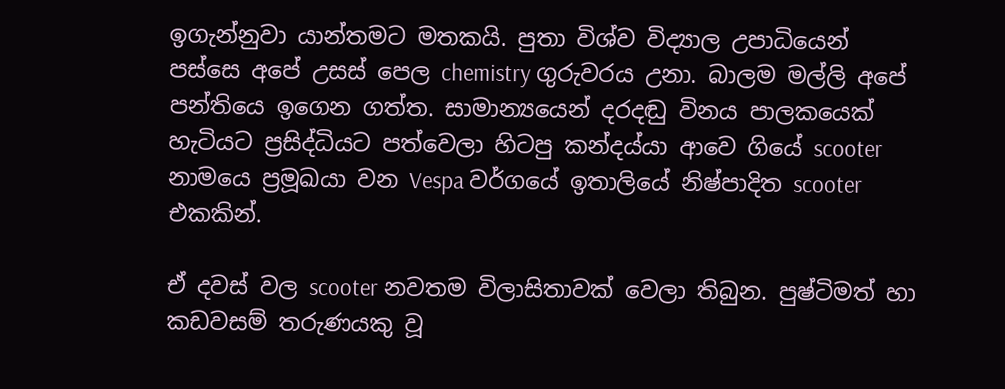ඉගැන්නුවා යාන්තමට මතකයි. පුතා විශ්ව විද්‍යාල උපාධියෙන් පස්සෙ අපේ උසස් පෙල chemistry ගුරුවරය උනා. බාලම මල්ලි අපේ පන්තියෙ ඉගෙන ගත්ත. සාමාන්‍යයෙන් දරදඬු විනය පාලකයෙක් හැටියට ප්‍රසිද්ධියට පත්වෙලා හිටපු කන්දය්යා ආවෙ ගියේ scooter නාමයෙ ප්‍රමූඛයා වන Vespa වර්ගයේ ඉතාලියේ නිෂ්පාදිත scooter එකකින්.

ඒ දවස් වල scooter නවතම විලාසිතාවක් වෙලා තිබුන. පුෂ්ටිමත් හා කඩවසම් තරුණයකු වූ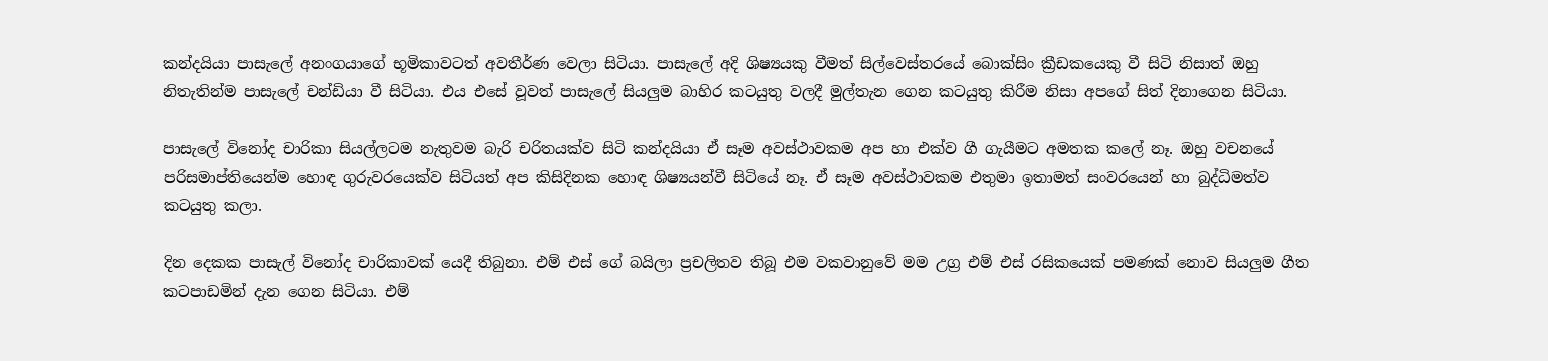කන්දයියා පාසැලේ අනංගයාගේ භූමිකාවටත් අවතීර්ණ වෙලා සිටියා. පාසැලේ අදි ශිෂ්‍යයකු වීමත් සිල්වෙස්තරයේ බොක්සිං ක්‍රීඩකයෙකු වී සිටි නිසාත් ඔහු නිතැතින්ම පාසැලේ චන්ඩියා වී සිටියා. එය එසේ වූවත් පාසැලේ සියලුම බාහිර කටයුතු වලදී මුල්තැන ගෙන කටයුතු කිරීම නිසා අපගේ සිත් දිනාගෙන සිටියා.

පාසැලේ විනෝද චාරිකා සියල්ලටම නැතුවම බැරි චරිතයක්ව සිටි කන්දයියා ඒ සෑම අවස්ථාවකම අප හා එක්ව ගී ගැයීමට අමතක කලේ නෑ. ඔහු වචනයේ පරිසමාප්තියෙන්ම හොඳ ගුරුවරයෙක්ව සිටියත් අප කිසිදිනක හොඳ ශිෂ්‍යයන්වී සිටියේ නෑ. ඒ සෑම අවස්ථාවකම එතුමා ඉතාමත් සංවරයෙන් හා බුද්ධිමත්ව කටයුතු කලා.

දින දෙකක පාසැල් විනෝද චාරිකාවක් යෙදී තිබුනා. එම් එස් ගේ බයිලා ප්‍රචලිතව තිබූ එම වකවානුවේ මම උග්‍ර එම් එස් රසිකයෙක් පමණක් නොව සියලුම ගීත කටපාඩමින් දැන ගෙන සිටියා. එම්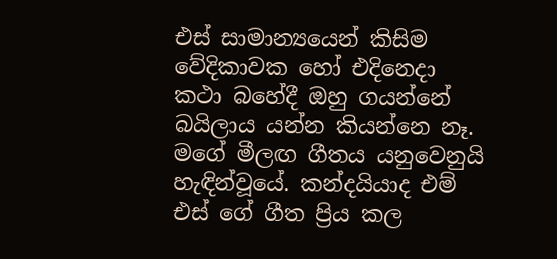එස් සාමාන්‍යයෙන් කිසිම වේදිකාවක හෝ එදිනෙදා කථා බහේදී ඔහු ගයන්නේ බයිලාය යන්න කියන්නෙ නෑ. මගේ මීලඟ ගීතය යනුවෙනුයි හැඳින්වූයේ. කන්දයියාද එම් එස් ගේ ගීත ප්‍රිය කල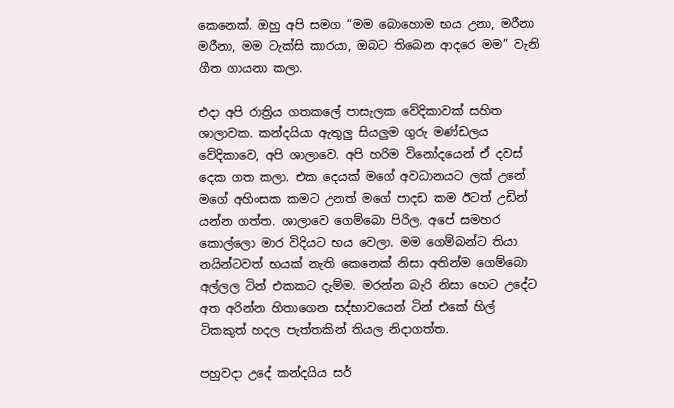කෙනෙක්. ඔහු අපි සමග “මම බොහොම භය උනා, මරීනා මරීනා, මම ටැක්සි කාරයා, ඔබට තිබෙන ආදරෙ මම” වැනි ගීත ගායනා කලා.

එදා අපි රාත්‍රිය ගතකලේ පාසැලක වේදිකාවක් සහිත ශාලාවක. කන්දයියා ඇතුලු සියලුම ගුරු මණ්ඩලය වේදිකාවෙ, අපි ශාලාවෙ. අපි හරිම විනෝදයෙන් ඒ දවස් දෙක ගත කලා. එක දෙයක් මගේ අවධානයට ලක් උනේ මගේ අහිංසක කමට උනත් මගේ පාදඩ කම ඊටත් උඩින් යන්න ගත්ත. ශාලාවෙ ගෙම්බො පිරිල. අපේ සමහර කොල්ලො මාර විදියට භය වෙලා. මම ගෙම්බන්ට තියා නයින්ටවත් භයක් නැති කෙනෙක් නිසා අතින්ම ගෙම්බො අල්ලල ටින් එකකට දැම්ම. මරන්න බැරි නිසා හෙට උදේට අත අරින්න හිතාගෙන සද්භාවයෙන් ටින් එකේ හිල් ටිකකුත් හදල පැත්තකින් තියල නිදාගත්ත.

පහුවදා උදේ කන්දයිය සර්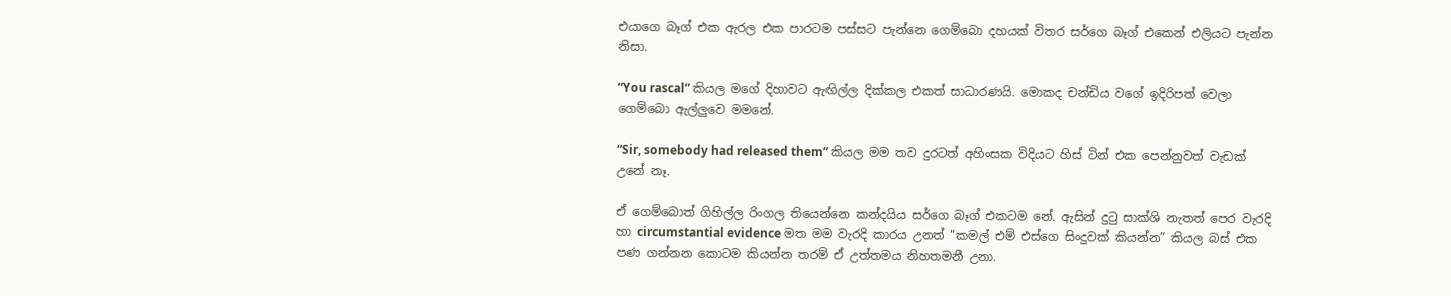එයාගෙ බෑග් එක ඇරල එක පාරටම පස්සට පැන්නෙ ගෙම්බො දහයක් විතර සර්ගෙ බෑග් එකෙන් එලියට පැන්න නිසා.

“You rascal” කියල මගේ දිහාවට ඇඟිල්ල දික්කල එකත් සාධාරණයි. මොකද චන්ඩිය වගේ ඉදිරිපත් වෙලා ගෙම්බො ඇල්ලුවෙ මමනේ.

“Sir, somebody had released them” කියල මම තව දුරටත් අහිංසක විදියට හිස් ටින් එක පෙන්නුවත් වැඩක් උනේ නෑ.

ඒ ගෙම්බොත් ගිහිල්ල රිංගල තියෙන්නෙ කන්දයිය සර්ගෙ බෑග් එකටම නේ. ඇසින් දුටු සාක්ශි නැතත් පෙර වැරදි හා circumstantial evidence මත මම වැරදි කාරය උනත් “කමල් එම් එස්ගෙ සිංදුවක් කියන්න” කියල බස් එක පණ ගන්නන කොටම කියන්න තරම් ඒ උත්තමය නිහතමනී උනා.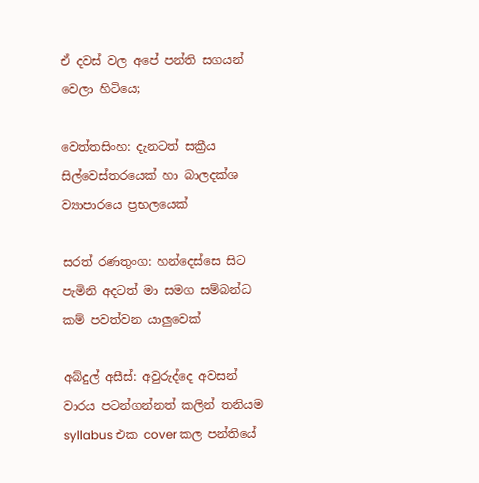ඒ දවස් වල අපේ පන්ති සගයන් වෙලා හිටියෙ;

වෙත්තසිංහ: දැනටත් සක්‍රීය සිල්වෙස්තරයෙක් හා බාලදක්ශ ව්‍යාපාරයෙ ප්‍රභලයෙක්

සරත් රණතුංග: හන්දෙස්සෙ සිට පැමිනි අදටත් මා සමග සම්බන්ධ කම් පවත්වන යාලුවෙක්

අබ්දුල් අසීස්: අවුරුද්දෙ අවසන් වාරය පටන්ගන්නත් කලින් තනියම syllabus එක cover කල පන්තියේ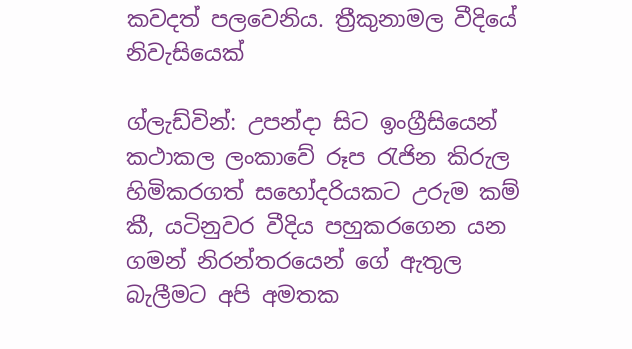කවදත් පලවෙනිය. ත්‍රීකුනාමල වීදියේ නිවැසියෙක්

ග්ලැඩ්වින්: උපන්දා සිට ඉංග්‍රීසියෙන් කථාකල ලංකාවේ රූප රැජින කිරුල හිමිකරගත් සහෝදරියකට උරුම කම් කී, යටිනුවර වීදිය පහුකරගෙන යන ගමන් නිරන්තරයෙන් ගේ ඇතුල බැලීමට අපි අමතක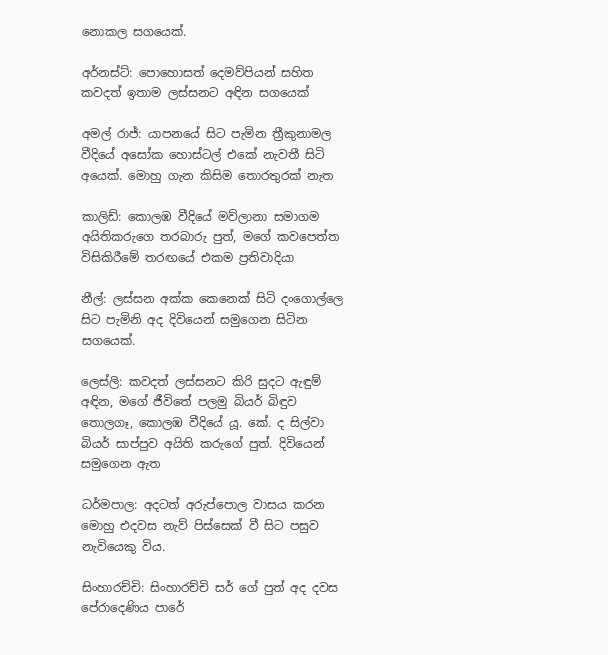නොකල සගයෙක්.

අර්නස්ට්: පොහොසත් දෙමව්පියන් සහිත කවදත් ඉතාම ලස්සනට අඳින සගයෙක්

අමල්‍ රාජ්: යාපනයේ සිට පැමින ත්‍රීකුනාමල වීදියේ අසෝක හොස්ටල් එකේ නැවතී සිටි අයෙක්. මොහු ගැන කිසිම තොරතුරක් නැත

කාලිඩ්: කොලඹ වීදියේ මව්ලානා සමාගම අයිතිකරුගෙ තරබාරු පුත්, මගේ කවපෙත්ත විසිකිරීමේ තරඟයේ එකම ප්‍රතිවාදියා

නීල්: ලස්සන අක්ක කෙනෙක් සිටි දංගොල්ලෙ සිට පැමිනි අද දිවියෙන් සමුගෙන සිටින සගයෙක්.

ලෙස්ලි: කවදත් ලස්සනට කිරි සුදට ඇඳුම් අඳින, මගේ ජීවිතේ පලමු බියර් බිඳුව තොලගෑ, කොලඹ වීදියේ යූ. කේ. ද සිල්වා බියර් සාප්පුව අයිති කරුගේ පුත්. දිවියෙන් සමුගෙන ඇත

ධර්මපාල: අදටත් අරුප්පොල වාසය කරන මොහු එදවස නැව් පිස්සෙක් වී සිට පසුව නැවියෙකු විය.

සිංහාරච්චි: සිංහාරච්චි සර් ගේ පුත් අද දවස පේරාදෙණිය පාරේ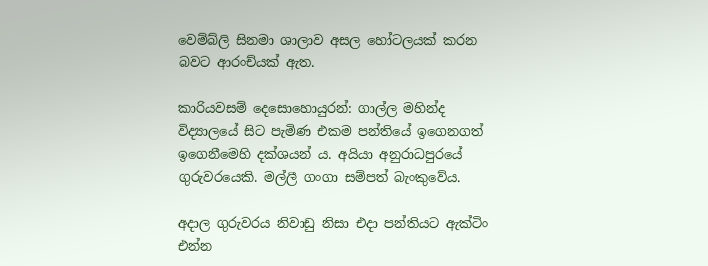වෙම්බ්ලි සිනමා ශාලාව අසල හෝටලයක් කරන බවට ආරංච්යක් ඇත.

කාරියවසම් දෙසොහොයුරන්: ගාල්ල මහින්ද විද්‍යාලයේ සිට පැමිණ එකම පන්තියේ ඉගෙනගත් ඉගෙනීමෙහි දක්ශයන්‍ ය. අයියා අනුරාධපුරයේ ගුරුවරයෙකි. මල්ලී ගංගා සම්පත් බැංකුවේය.

අදාල ගුරුවරය නිවාඩු නිසා එදා පන්තියට ඇක්ටිං එන්න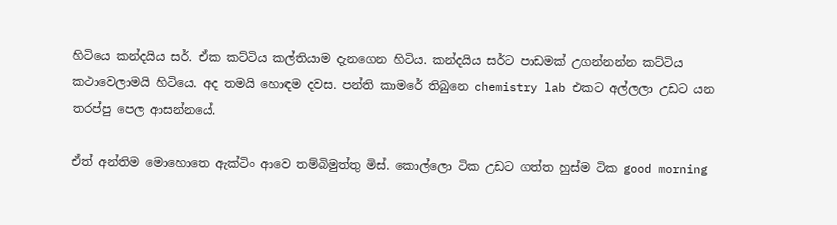හිටියෙ කන්දයිය සර්. ඒක කට්ටිය කල්තියාම දැනගෙන හිටිය. කන්දයිය සර්ට පාඩමක් උගන්නන්න කට්ටිය කථාවෙලාමයි හිටියෙ. අද තමයි හොඳම දවස. පන්ති කාමරේ තිබුනෙ chemistry lab එකට අල්ලලා උඩට යන තරප්පු පෙල ආසන්නයේ.

ඒත් අන්තිම මොහොතෙ ඇක්ටිං ආවෙ තම්බිමුත්තු මිස්. කොල්ලො ටික උඩට ගත්ත හුස්ම ටික good morning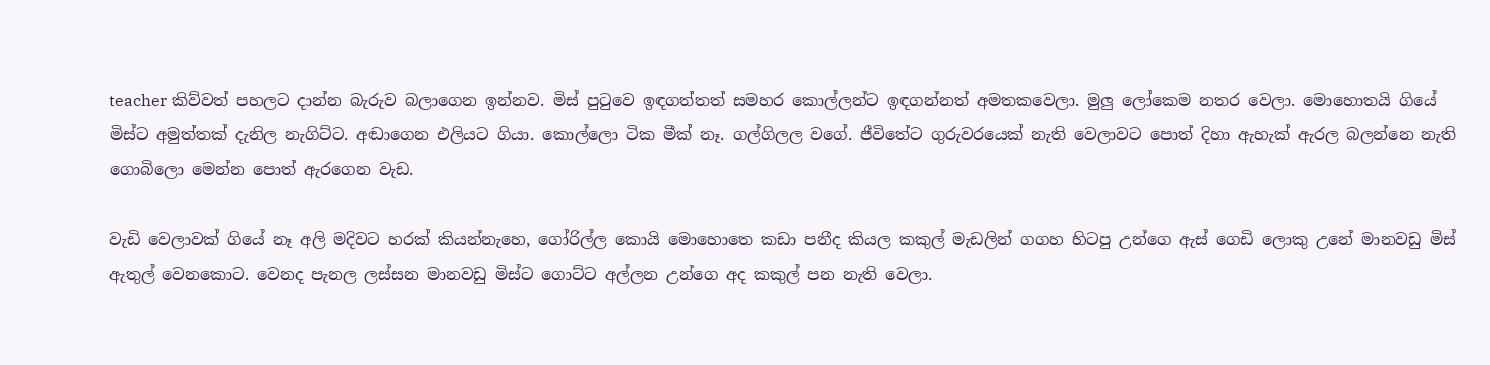teacher කිව්වත් පහලට දාන්න බැරුව බලාගෙන ඉන්නව. මිස් පුටුවෙ ඉඳගත්තත් සමහර කොල්ලන්ට ඉඳගන්නත් අමතකවෙලා. මුලු ලෝකෙම නතර වෙලා. මොහොතයි ගියේ මිස්ට අමුත්තක් දැනිල නැගිට්ට. අඬාගෙන එලියට ගියා. කොල්ලො ටික මීක් නෑ. ගල්ගිලල වගේ. ජීවිතේට ගුරුවරයෙක් නැති වෙලාවට පොත් දිහා ඇහැක් ඇරල බලන්නෙ නැති ගොබිලො මෙන්න පොත් ඇරගෙන වැඩ.

වැඩි වෙලාවක් ගියේ නෑ අලි මදිවට හරක් කියන්නැහෙ, ගෝරිල්ල කොයි මොහොතෙ කඩා පනීද කියල කකුල් මැඩලින් ගගහ හිටපු උන්ගෙ ඇස් ගෙඩි ලොකු උනේ මානවඩු මිස් ඇතුල් වෙනකොට. වෙනද පැනල ලස්සන මානවඩු මිස්ට ගොට්ට අල්ලන උන්ගෙ අද කකුල් පන නැති වෙලා.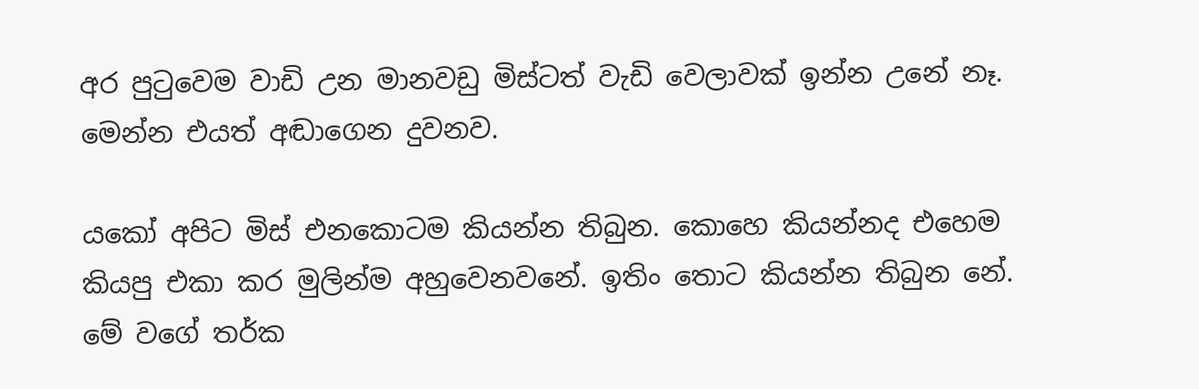අර පුටුවෙම වාඩි උන මානවඩු මිස්ටත් වැඩි වෙලාවක් ඉන්න උනේ නෑ. මෙන්න එයත් අඬාගෙන දුවනව.

යකෝ අපිට මිස් එනකොටම කියන්න තිබුන. කොහෙ කියන්නද එහෙම කියපු එකා කර මුලින්ම අහුවෙනවනේ. ඉතිං තොට කියන්න තිබුන නේ. මේ වගේ තර්ක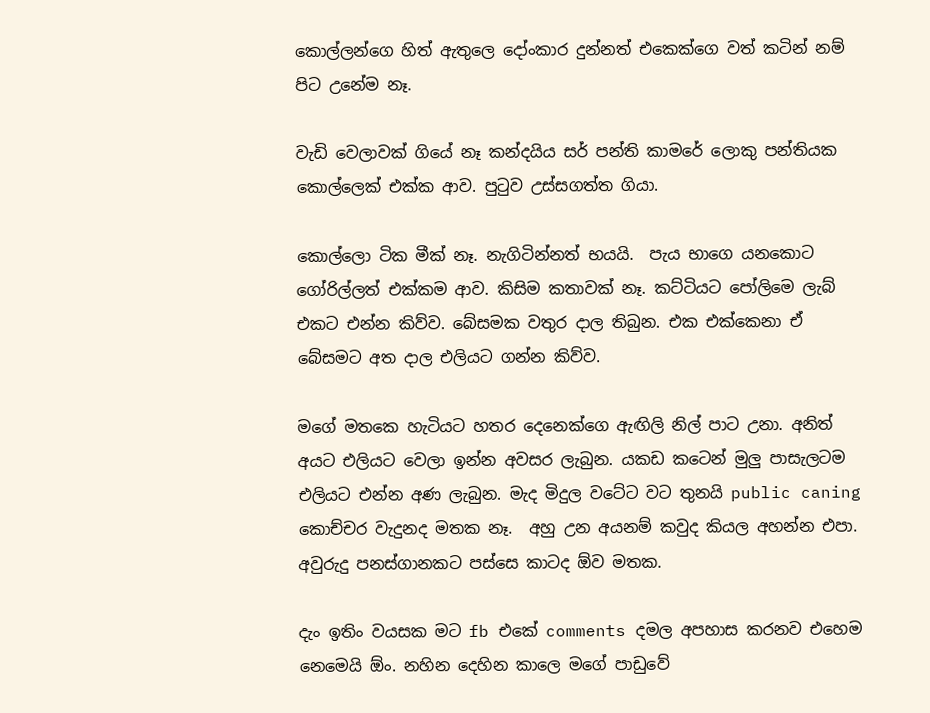කොල්ලන්ගෙ හිත් ඇතුලෙ දෝංකාර දුන්නත් එකෙක්ගෙ වත් කටින් නම් පිට උනේම නෑ.

වැඩි වෙලාවක් ගියේ නෑ කන්දයිය සර් පන්ති කාමරේ ලොකු පන්තියක කොල්ලෙක් එක්ක ආව. පුටුව උස්සගත්ත ගියා.

කොල්ලො ටික මීක් නෑ. නැගිටින්නත් භයයි.  පැය භාගෙ යනකොට ගෝරිල්ලත් එක්කම ආව. කිසිම කතාවක් නෑ. කට්ටියට පෝලිමෙ ලැබ් එකට එන්න කිව්ව. බේසමක වතුර දාල තිබුන. එක එක්කෙනා ඒ බේසමට අත දාල එලියට ගන්න කිව්ව.

මගේ මතකෙ හැටියට හතර දෙනෙක්ගෙ ඇඟිලි නිල් පාට උනා. අනිත් අයට එලියට වෙලා ඉන්න අවසර ලැබුන. යකඩ කටෙන් මුලු පාසැලටම එලියට එන්න අණ ලැබුන. මැද මිදුල වටේට වට තුනයි public caning කොච්චර වැදුනද මතක නෑ.  අහු උන අයනම් කවුද කියල අහන්න එපා. අවුරුදු පනස්ගානකට පස්සෙ කාටද ඕව මතක.

දැං ඉතිං වයසක මට fb එකේ comments දමල අපහාස කරනව එහෙම නෙමෙයි ඕං. නහින දෙහින කාලෙ මගේ පාඩුවේ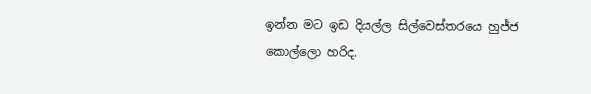ඉන්න මට ඉඩ දියල්ල සිල්වෙස්තරයෙ හුජ්ජ කොල්ලො හරිද.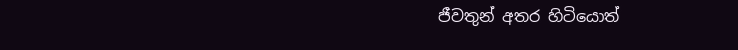ජීවතුන් අතර හිටියොත්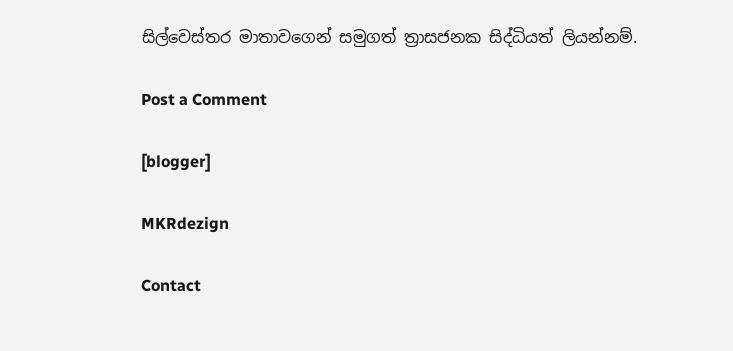සිල්වෙස්තර මාතාවගෙන් සමුගත් ත්‍රාසජනක සිද්ධියත් ලියන්නම්.

Post a Comment

[blogger]

MKRdezign

Contact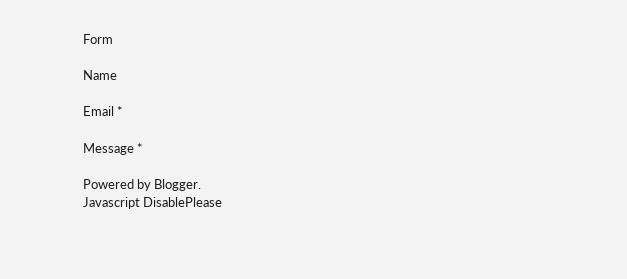Form

Name

Email *

Message *

Powered by Blogger.
Javascript DisablePlease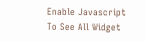Enable Javascript To See All Widget